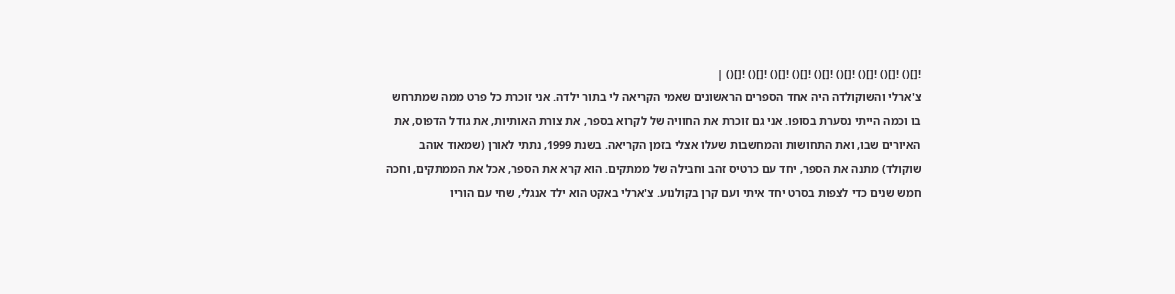![]() ![]() ![]() ![]() ![]() ![]() ![]() ![]() ![]() |
צ'ארלי והשוקולדה היה אחד הספרים הראשונים שאמי הקריאה לי בתור ילדה. אני זוכרת כל פרט ממה שמתרחש בו וכמה הייתי נסערת בסופו. אני גם זוכרת את החוויה של לקרוא בספר, את צורת האותיות, את גודל הדפוס, את האיורים שבו, ואת התחושות והמחשבות שעלו אצלי בזמן הקריאה. בשנת 1999, נתתי לאורן (שמאוד אוהב שוקולד) מתנה את הספר, יחד עם כרטיס זהב וחבילה של ממתקים. הוא קרא את הספר, אכל את הממתקים, וחכה חמש שנים כדי לצפות בסרט יחד איתי ועם קרן בקולנוע. צ'ארלי באקט הוא ילד אנגלי, שחי עם הוריו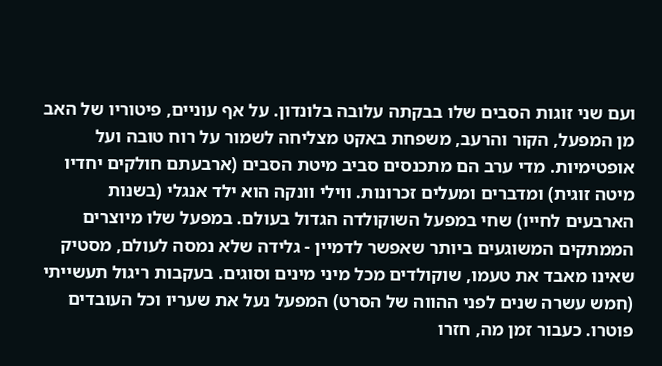ועם שני זוגות הסבים שלו בבקתה עלובה בלונדון. על אף עוניים, פיטוריו של האב מן המפעל, הקור והרעב, משפחת באקט מצליחה לשמור על רוח טובה ועל אופטימיות. מדי ערב הם מתכנסים סביב מיטת הסבים (ארבעתם חולקים יחדיו מיטה זוגית) ומדברים ומעלים זכרונות. ווילי וונקה הוא ילד אנגלי (בשנות הארבעים לחייו) שחי במפעל השוקולדה הגדול בעולם. במפעל שלו מיוצרים הממתקים המשוגעים ביותר שאפשר לדמיין - גלידה שלא נמסה לעולם, מסטיק שאינו מאבד את טעמו, שוקולדים מכל מיני מינים וסוגים. בעקבות ריגול תעשייתי (חמש עשרה שנים לפני ההווה של הסרט) המפעל נעל את שעריו וכל העובדים פוטרו. כעבור זמן מה, חזרו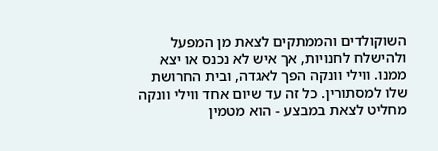השוקולדים והממתקים לצאת מן המפעל ולהישלח לחנויות, אך איש לא נכנס או יצא ממנו. ווילי וונקה הפך לאגדה, ובית החרושת שלו למסתורין. כל זה עד שיום אחד ווילי וונקה מחליט לצאת במבצע - הוא מטמין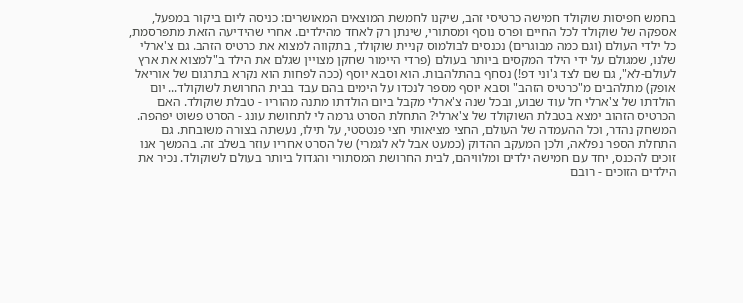בחמש חפיסות שוקולד חמישה כרטיסי זהב, שיקנו לחמשת המוצאים המאושרים: כניסה ליום ביקור במפעל, אספקה של שוקולד לכל החיים ופרס נוסף ומסתורי, שינתן רק לאחד מהילדים. אחרי שהידיעה הזאת מתפרסמת, כל ילדי העולם (וגם כמה מבוגרים) נכנסים לבולמוס קניית שוקולד, בתקווה למצוא את כרטיס הזהב. גם צ'ארלי שלנו, שמגולם על ידי הילד המקסים ביותר בעולם (פרדי היימור שחקן מצויין שגלם את הילד ב"למצוא את ארץ לעולם-לא", גם שם לצד ג'וני דפ!) נסחף בהתלהבות. הוא וסבא יוסף (ככה לפחות הוא נקרא בתרגום של אוריאל אופק) מתלהבים מ"כרטיס הזהב" וסבא יוסף מספר לנכדו על הימים בהם עבד בבית החרושת לשוקולד... יום הולדתו של צ'ארלי חל עוד שבוע, ובכל שנה צ'ארלי מקבל ביום הולדתו מתנה מהוריו - טבלת שוקולד. האם הכרטיס הזהוב ימצא בטבלת השוקולד של צ'ארלי? התחלת הסרט גרמה לי לתחושת עונג - הסרט פשוט יפהפה. המשחק נהדר, וכל ההעמדה של העולם, החצי מציאותי חצי פנטסטי, על תילו, נעשתה בצורה משובחת. גם התחלת הספר נפלאה, ולכן המעקב ההדוק (כמעט אבל לא לגמרי) של הסרט אחריו עוזר בשלב זה. בהמשך אנו זוכים להכנס, יחד עם חמישה ילדים ומלוויהם, לבית החרושת המסתורי והגדול ביותר בעולם לשוקולד. נכיר את הילדים הזוכים - רובם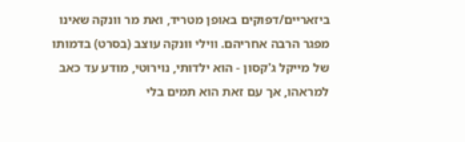ביזאריים/דפוקים באופן מטריד, ואת מר וונקה שאינו מפגר הרבה אחריהם. ווילי וונקה עוצב (בסרט) בדמותו של מייקל ג'קסון - הוא ילדותי, נוירוטי, מודע עד כאב למראהו, אך עם זאת הוא תמים בלי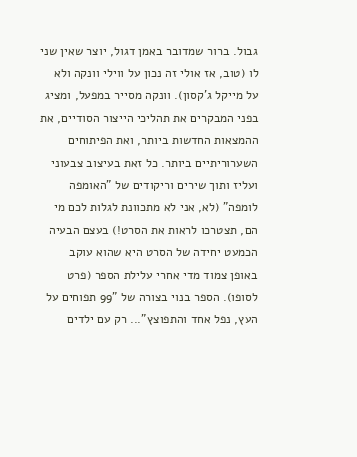גבול. ברור שמדובר באמן דגול, יוצר שאין שני לו (טוב, אז אולי זה נכון על ווילי וונקה ולא על מייקל ג'קסון). וונקה מסייר במפעל, ומציג בפני המבקרים את תהליכי הייצור הסודיים, את ההמצאות החדשות ביותר, ואת הפיתוחים השערוריתיים ביותר. כל זאת בעיצוב צבעוני ועליז ותוך שירים וריקודים של "האומפה לומפה" (לא, אני לא מתכוונת לגלות לכם מי הם, תצטרכו לראות את הסרט!) בעצם הבעיה הכמעט יחידה של הסרט היא שהוא עוקב באופן צמוד מדי אחרי עלילת הספר (פרט לסופו). הספר בנוי בצורה של "99 תפוחים על העץ, נפל אחד והתפוצץ"... רק עם ילדים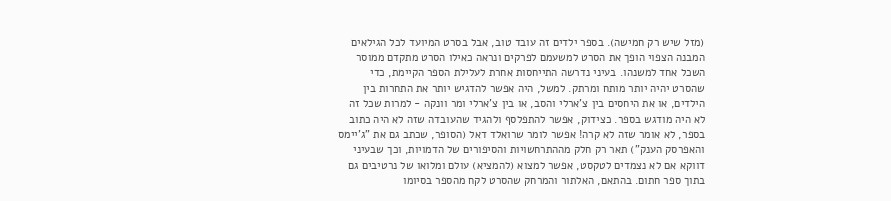(מזל שיש רק חמישה). בספר ילדים זה עובד טוב, אבל בסרט המיועד לכל הגילאים המבנה הצפוי הופך את הסרט למשעמם לפרקים ונראה כאילו הסרט מתקדם ממוסר השכל אחד למשנהו. בעיני נדרשה התייחסות אחרת לעלילת הספר הקיימת, כדי שהסרט יהיה יותר מותח ומרתק. למשל, היה אפשר להדגיש יותר את התחרות בין הילדים, או את היחסים בין צ'ארלי והסב, או בין צ'ארלי ומר וונקה - למרות שכל זה לא היה מודגש בספר. כצידוק, אפשר להתפלסף ולהגיד שהעובדה שזה לא היה כתוב בספר, לא אומר שזה לא קרה! אפשר לומר שרואלד דאל (הסופר, שכתב גם את "ג'יימס והאפרסק הענק") תאר רק חלק מההתרחשויות והסיפורים של הדמויות, וכך שבעיני דווקא אם לא נצמדים לטקסט, אפשר למצוא (להמציא) עולם ומלואו של נרטיבים גם בתוך ספר חתום. בהתאם, האלתור והמרחק שהסרט לקח מהספר בסיומו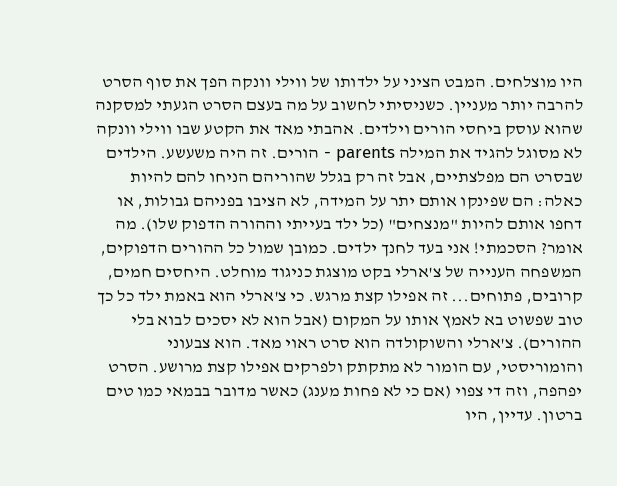היו מוצלחים. המבט הציני על ילדותו של ווילי וונקה הפך את סוף הסרט להרבה יותר מעניין. כשניסיתי לחשוב על מה בעצם הסרט הגעתי למסקנה שהוא עוסק ביחסי הורים וילדים. אהבתי מאד את הקטע שבו ווילי וונקה לא מסוגל להגיד את המילה parents - הורים. זה היה משעשע. הילדים שבסרט הם מפלצתיים, אבל זה רק בגלל שהוריהם הניחו להם להיות כאלה: הם שפינקו אותם יתר על המידה, לא הציבו בפניהם גבולות, או דחפו אותם להיות "מנצחים" (כל ילד בעייתי וההורה הדפוק שלו). מה אומר? הסכמתי! אני בעד לחנך ילדים. כמובן שמול כל ההורים הדפוקים, המשפחה הענייה של צ'ארלי בקט מוצגת כניגוד מוחלט. היחסים חמים, קרובים, פתוחים... זה אפילו קצת מרגש. כי צ'ארלי הוא באמת ילד כל כך טוב שפשוט בא לאמץ אותו על המקום (אבל הוא לא יסכים לבוא בלי ההורים). צ'ארלי והשוקולדה הוא סרט ראוי מאד. הוא צבעוני והומוריסטי, עם הומור לא מתקתק ולפרקים אפילו קצת מרושע. הסרט יפהפה, וזה די צפוי (אם כי לא פחות מענג) כאשר מדובר בבמאי כמו טים ברטון. עדיין, היו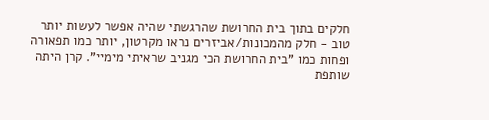חלקים בתוך בית החרושת שהרגשתי שהיה אפשר לעשות יותר טוב - חלק מהמכונות/אביזרים נראו מקרטון, יותר כמו תפאורה ופחות כמו "בית החרושת הכי מגניב שראיתי מימיי". קרן היתה שותפת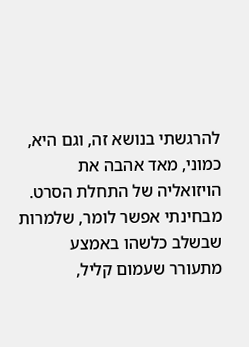להרגשתי בנושא זה, וגם היא, כמוני, מאד אהבה את הויזואליה של התחלת הסרט. מבחינתי אפשר לומר, שלמרות שבשלב כלשהו באמצע מתעורר שעמום קליל,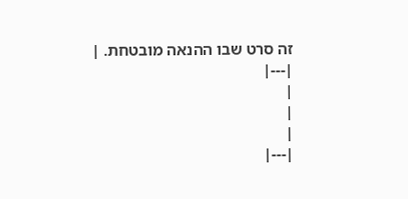זה סרט שבו ההנאה מובטחת. |
|---|
|
|
|
|---|